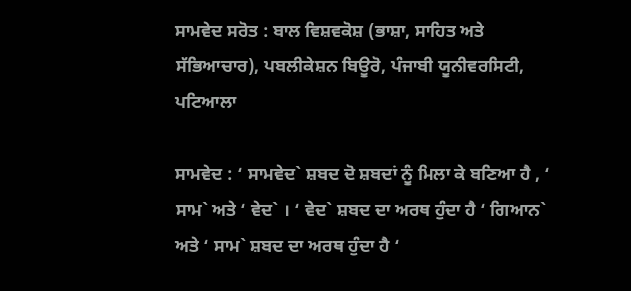ਸਾਮਵੇਦ ਸਰੋਤ : ਬਾਲ ਵਿਸ਼ਵਕੋਸ਼ (ਭਾਸ਼ਾ, ਸਾਹਿਤ ਅਤੇ ਸੱਭਿਆਚਾਰ), ਪਬਲੀਕੇਸ਼ਨ ਬਿਊਰੋ, ਪੰਜਾਬੀ ਯੂਨੀਵਰਸਿਟੀ, ਪਟਿਆਲਾ

ਸਾਮਵੇਦ : ‘ ਸਾਮਵੇਦ` ਸ਼ਬਦ ਦੋ ਸ਼ਬਦਾਂ ਨੂੰ ਮਿਲਾ ਕੇ ਬਣਿਆ ਹੈ , ‘ ਸਾਮ` ਅਤੇ ‘ ਵੇਦ` । ‘ ਵੇਦ` ਸ਼ਬਦ ਦਾ ਅਰਥ ਹੁੰਦਾ ਹੈ ‘ ਗਿਆਨ` ਅਤੇ ‘ ਸਾਮ` ਸ਼ਬਦ ਦਾ ਅਰਥ ਹੁੰਦਾ ਹੈ ‘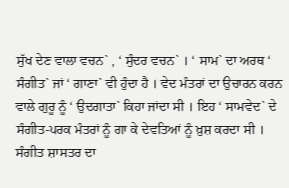ਸੁੱਖ ਦੇਣ ਵਾਲਾ ਵਚਨ` , ‘ ਸੁੰਦਰ ਵਚਨ` । ‘ ਸਾਮ` ਦਾ ਅਰਥ ‘ ਸੰਗੀਤ` ਜਾਂ ‘ ਗਾਣਾ` ਵੀ ਹੁੰਦਾ ਹੈ । ਵੇਦ ਮੰਤਰਾਂ ਦਾ ਉਚਾਰਨ ਕਰਨ ਵਾਲੇ ਗੁਰੂ ਨੂੰ ‘ ਉਦਗਾਤਾ` ਕਿਹਾ ਜਾਂਦਾ ਸੀ । ਇਹ ‘ ਸਾਮਵੇਦ` ਦੇ ਸੰਗੀਤ-ਪਰਕ ਮੰਤਰਾਂ ਨੂੰ ਗਾ ਕੇ ਦੇਵਤਿਆਂ ਨੂੰ ਖ਼ੁਸ਼ ਕਰਦਾ ਸੀ । ਸੰਗੀਤ ਸ਼ਾਸਤਰ ਦਾ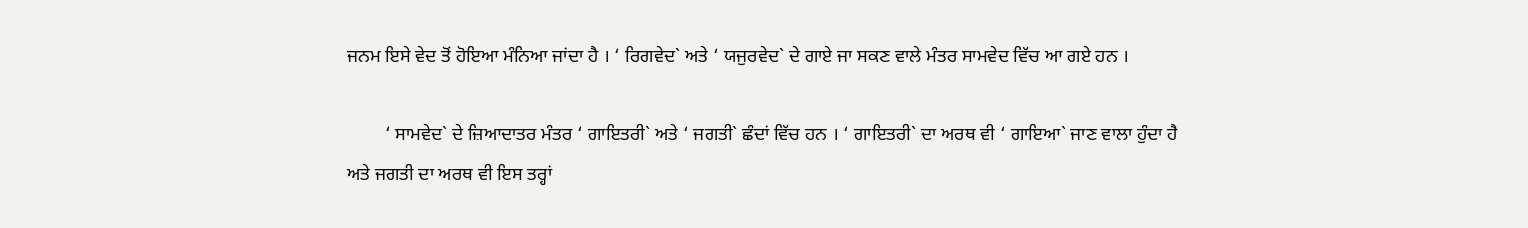ਜਨਮ ਇਸੇ ਵੇਦ ਤੋਂ ਹੋਇਆ ਮੰਨਿਆ ਜਾਂਦਾ ਹੈ । ‘ ਰਿਗਵੇਦ` ਅਤੇ ‘ ਯਜੁਰਵੇਦ` ਦੇ ਗਾਏ ਜਾ ਸਕਣ ਵਾਲੇ ਮੰਤਰ ਸਾਮਵੇਦ ਵਿੱਚ ਆ ਗਏ ਹਨ ।

        ‘ ਸਾਮਵੇਦ` ਦੇ ਜ਼ਿਆਦਾਤਰ ਮੰਤਰ ‘ ਗਾਇਤਰੀ` ਅਤੇ ‘ ਜਗਤੀ` ਛੰਦਾਂ ਵਿੱਚ ਹਨ । ‘ ਗਾਇਤਰੀ` ਦਾ ਅਰਥ ਵੀ ‘ ਗਾਇਆ` ਜਾਣ ਵਾਲਾ ਹੁੰਦਾ ਹੈ ਅਤੇ ਜਗਤੀ ਦਾ ਅਰਥ ਵੀ ਇਸ ਤਰ੍ਹਾਂ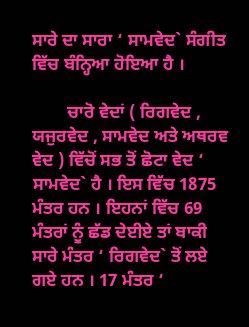ਸਾਰੇ ਦਾ ਸਾਰਾ ‘ ਸਾਮਵੇਦ` ਸੰਗੀਤ ਵਿੱਚ ਬੰਨ੍ਹਿਆ ਹੋਇਆ ਹੈ ।

        ਚਾਰੋ ਵੇਦਾਂ ( ਰਿਗਵੇਦ , ਯਜੁਰਵੇਦ , ਸਾਮਵੇਦ ਅਤੇ ਅਥਰਵ ਵੇਦ ) ਵਿੱਚੋਂ ਸਭ ਤੋਂ ਛੋਟਾ ਵੇਦ ‘ ਸਾਮਵੇਦ` ਹੈ । ਇਸ ਵਿੱਚ 1875 ਮੰਤਰ ਹਨ । ਇਹਨਾਂ ਵਿੱਚ 69 ਮੰਤਰਾਂ ਨੂੰ ਛੱਡ ਦੇਈਏ ਤਾਂ ਬਾਕੀ ਸਾਰੇ ਮੰਤਰ ‘ ਰਿਗਵੇਦ` ਤੋਂ ਲਏ ਗਏ ਹਨ । 17 ਮੰਤਰ ‘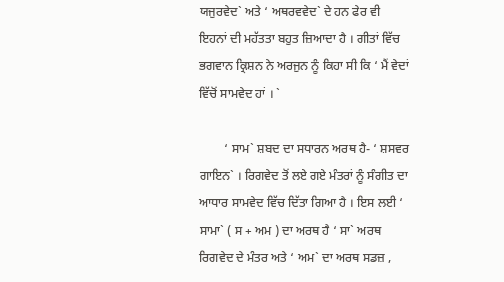ਯਜੁਰਵੇਦ` ਅਤੇ ‘ ਅਥਰਵਵੇਦ` ਦੇ ਹਨ ਫੇਰ ਵੀ ਇਹਨਾਂ ਦੀ ਮਹੱਤਤਾ ਬਹੁਤ ਜ਼ਿਆਦਾ ਹੈ । ਗੀਤਾਂ ਵਿੱਚ ਭਗਵਾਨ ਕ੍ਰਿਸ਼ਨ ਨੇ ਅਰਜੁਨ ਨੂੰ ਕਿਹਾ ਸੀ ਕਿ ‘ ਮੈਂ ਵੇਦਾਂ ਵਿੱਚੋਂ ਸਾਮਵੇਦ ਹਾਂ । `

        ‘ ਸਾਮ` ਸ਼ਬਦ ਦਾ ਸਧਾਰਨ ਅਰਥ ਹੈ- ‘ ਸ਼ਸਵਰ ਗਾਇਨ` । ਰਿਗਵੇਦ ਤੋਂ ਲਏ ਗਏ ਮੰਤਰਾਂ ਨੂੰ ਸੰਗੀਤ ਦਾ ਆਧਾਰ ਸਾਮਵੇਦ ਵਿੱਚ ਦਿੱਤਾ ਗਿਆ ਹੈ । ਇਸ ਲਈ ‘ ਸਾਮਾ` ( ਸ + ਅਮ ) ਦਾ ਅਰਥ ਹੈ ‘ ਸਾ` ਅਰਥ ਰਿਗਵੇਦ ਦੇ ਮੰਤਰ ਅਤੇ ‘ ਅਮ` ਦਾ ਅਰਥ ਸਡਜ਼ ,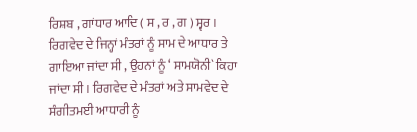ਰਿਸ਼ਬ , ਗਾਂਧਾਰ ਆਦਿ ( ਸ , ਰ , ਗ ) ਸ੍ਵਰ । ਰਿਗਵੇਦ ਦੇ ਜਿਨ੍ਹਾਂ ਮੰਤਰਾਂ ਨੂੰ ਸਾਮ ਦੇ ਆਧਾਰ ਤੇ ਗਾਇਆ ਜਾਂਦਾ ਸੀ , ਉਹਨਾਂ ਨੂੰ ‘ ਸਾਮਯੋਨੀ` ਕਿਹਾ ਜਾਂਦਾ ਸੀ । ਰਿਗਵੇਦ ਦੇ ਮੰਤਰਾਂ ਅਤੇ ਸਾਮਵੇਦ ਦੇ ਸੰਗੀਤਮਈ ਆਧਾਰੀ ਨੂੰ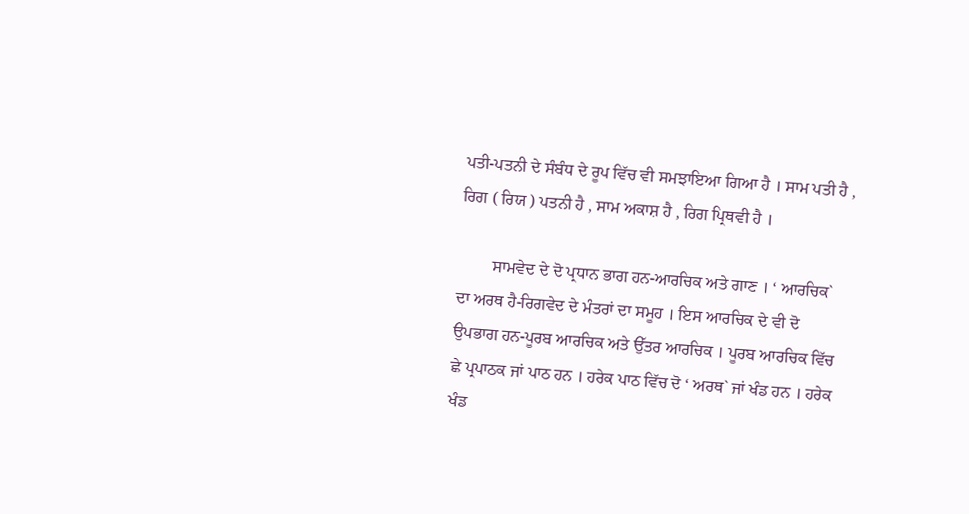ਪਤੀ-ਪਤਨੀ ਦੇ ਸੰਬੰਧ ਦੇ ਰੂਪ ਵਿੱਚ ਵੀ ਸਮਝਾਇਆ ਗਿਆ ਹੈ । ਸਾਮ ਪਤੀ ਹੈ , ਰਿਗ ( ਰਿਯ ) ਪਤਨੀ ਹੈ , ਸਾਮ ਅਕਾਸ਼ ਹੈ , ਰਿਗ ਪ੍ਰਿਥਵੀ ਹੈ ।

        ਸਾਮਵੇਦ ਦੇ ਦੋ ਪ੍ਰਧਾਨ ਭਾਗ ਹਨ-ਆਰਚਿਕ ਅਤੇ ਗਾਣ । ‘ ਆਰਚਿਕ` ਦਾ ਅਰਥ ਹੈ-ਰਿਗਵੇਦ ਦੇ ਮੰਤਰਾਂ ਦਾ ਸਮੂਹ । ਇਸ ਆਰਚਿਕ ਦੇ ਵੀ ਦੋ ਉਪਭਾਗ ਹਨ-ਪੂਰਬ ਆਰਚਿਕ ਅਤੇ ਉੱਤਰ ਆਰਚਿਕ । ਪੂਰਬ ਆਰਚਿਕ ਵਿੱਚ ਛੇ ਪ੍ਰਪਾਠਕ ਜਾਂ ਪਾਠ ਹਨ । ਹਰੇਕ ਪਾਠ ਵਿੱਚ ਦੋ ‘ ਅਰਥ` ਜਾਂ ਖੰਡ ਹਨ । ਹਰੇਕ ਖੰਡ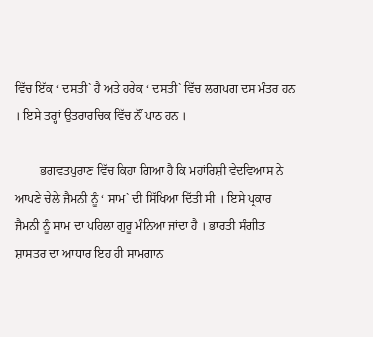ਵਿੱਚ ਇੱਕ ‘ ਦਸਤੀ` ਹੈ ਅਤੇ ਹਰੇਕ ‘ ਦਸਤੀ` ਵਿੱਚ ਲਗਪਗ ਦਸ ਮੰਤਰ ਹਨ । ਇਸੇ ਤਰ੍ਹਾਂ ਉਤਰਾਰਚਿਕ ਵਿੱਚ ਨੌਂ ਪਾਠ ਹਨ ।

        ਭਗਵਤਪੁਰਾਣ ਵਿੱਚ ਕਿਹਾ ਗਿਆ ਹੈ ਕਿ ਮਹਾਂਰਿਸ਼ੀ ਵੇਦਵਿਆਸ ਨੇ ਆਪਣੇ ਚੇਲੇ ਜੈਮਨੀ ਨੂੰ ‘ ਸਾਮ` ਦੀ ਸਿੱਖਿਆ ਦਿੱਤੀ ਸੀ । ਇਸੇ ਪ੍ਰਕਾਰ ਜੈਮਨੀ ਨੂੰ ਸਾਮ ਦਾ ਪਹਿਲਾ ਗੁਰੂ ਮੰਨਿਆ ਜਾਂਦਾ ਹੈ । ਭਾਰਤੀ ਸੰਗੀਤ ਸ਼ਾਸਤਰ ਦਾ ਆਧਾਰ ਇਹ ਹੀ ਸਾਮਗਾਨ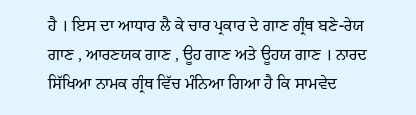ਹੈ । ਇਸ ਦਾ ਆਧਾਰ ਲੈ ਕੇ ਚਾਰ ਪ੍ਰਕਾਰ ਦੇ ਗਾਣ ਗ੍ਰੰਥ ਬਣੇ-ਰੇਯ ਗਾਣ , ਆਰਣਯਕ ਗਾਣ , ਊਹ ਗਾਣ ਅਤੇ ਊਹਯ ਗਾਣ । ਨਾਰਦ ਸਿੱਖਿਆ ਨਾਮਕ ਗ੍ਰੰਥ ਵਿੱਚ ਮੰਨਿਆ ਗਿਆ ਹੈ ਕਿ ਸਾਮਵੇਦ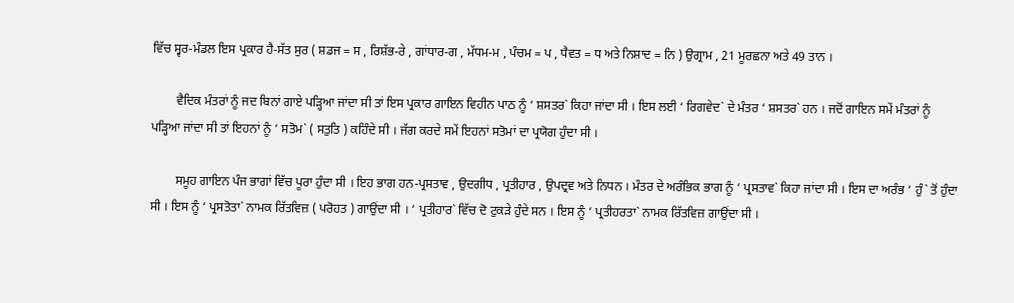ਵਿੱਚ ਸ੍ਵਰ-ਮੰਡਲ ਇਸ ਪ੍ਰਕਾਰ ਹੈ-ਸੱਤ ਸੁਰ ( ਸ਼ਡਜ = ਸ , ਰਿਸ਼ੱਭ-ਰੇ , ਗਾਂਧਾਰ-ਗ , ਮੱਧਮ-ਮ , ਪੰਚਮ = ਪ , ਧੈਵਤ = ਧ ਅਤੇ ਨਿਸ਼ਾਦ = ਨਿ ) ਉਗ੍ਰਾਮ , 21 ਮੂਰਛਨਾ ਅਤੇ 49 ਤਾਨ ।

        ਵੈਦਿਕ ਮੰਤਰਾਂ ਨੂੰ ਜਦ ਬਿਨਾਂ ਗਾਏ ਪੜ੍ਹਿਆ ਜਾਂਦਾ ਸੀ ਤਾਂ ਇਸ ਪ੍ਰਕਾਰ ਗਾਇਨ ਵਿਹੀਨ ਪਾਠ ਨੂੰ ‘ ਸ਼ਸਤਰ` ਕਿਹਾ ਜਾਂਦਾ ਸੀ । ਇਸ ਲਈ ‘ ਰਿਗਵੇਦ` ਦੇ ਮੰਤਰ ‘ ਸ਼ਸਤਰ` ਹਨ । ਜਦੋਂ ਗਾਇਨ ਸਮੇਂ ਮੰਤਰਾਂ ਨੂੰ ਪੜ੍ਹਿਆ ਜਾਂਦਾ ਸੀ ਤਾਂ ਇਹਨਾਂ ਨੂੰ ‘ ਸਤੋਮ` ( ਸਤੁਤਿ ) ਕਹਿੰਦੇ ਸੀ । ਜੱਗ ਕਰਦੇ ਸਮੇਂ ਇਹਨਾਂ ਸਤੋਮਾਂ ਦਾ ਪ੍ਰਯੋਗ ਹੁੰਦਾ ਸੀ ।

        ਸਮੂਹ ਗਾਇਨ ਪੰਜ ਭਾਗਾਂ ਵਿੱਚ ਪੂਰਾ ਹੁੰਦਾ ਸੀ । ਇਹ ਭਾਗ ਹਨ-ਪ੍ਰਸਤਾਵ , ਉਦਗੀਧ , ਪ੍ਰਤੀਹਾਰ , ਉਪਦ੍ਰਵ ਅਤੇ ਨਿਧਨ । ਮੰਤਰ ਦੇ ਅਰੰਭਿਕ ਭਾਗ ਨੂੰ ‘ ਪ੍ਰਸਤਾਵ` ਕਿਹਾ ਜਾਂਦਾ ਸੀ । ਇਸ ਦਾ ਅਰੰਭ ‘ ਹੁੰ` ਤੋਂ ਹੁੰਦਾ ਸੀ । ਇਸ ਨੂੰ ‘ ਪ੍ਰਸਤੋਤਾ` ਨਾਮਕ ਰਿੱਤਵਿਜ਼ ( ਪਰੋਹਤ ) ਗਾਉਂਦਾ ਸੀ । ‘ ਪ੍ਰਤੀਹਾਰ` ਵਿੱਚ ਦੋ ਟੁਕੜੇ ਹੁੰਦੇ ਸਨ । ਇਸ ਨੂੰ ‘ ਪ੍ਰਤੀਹਰਤਾ` ਨਾਮਕ ਰਿੱਤਵਿਜ਼ ਗਾਉਂਦਾ ਸੀ ।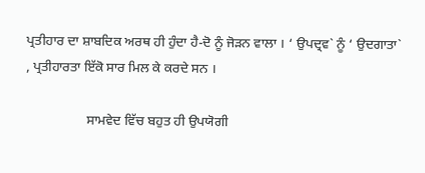ਪ੍ਰਤੀਹਾਰ ਦਾ ਸ਼ਾਬਦਿਕ ਅਰਥ ਹੀ ਹੁੰਦਾ ਹੈ-ਦੋ ਨੂੰ ਜੋੜਨ ਵਾਲਾ । ‘ ਉਪਦ੍ਰਵ` ਨੂੰ ‘ ਉਦਗਾਤਾ` , ਪ੍ਰਤੀਹਾਰਤਾ ਇੱਕੋ ਸਾਰ ਮਿਲ ਕੇ ਕਰਦੇ ਸਨ ।

                  ਸਾਮਵੇਦ ਵਿੱਚ ਬਹੁਤ ਹੀ ਉਪਯੋਗੀ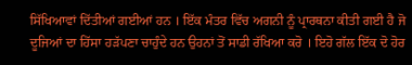ਸਿੱਖਿਆਵਾਂ ਦਿੱਤੀਆਂ ਗਈਆਂ ਹਨ । ਇੱਕ ਮੰਤਰ ਵਿੱਚ ਅਗਨੀ ਨੂੰ ਪ੍ਰਾਰਥਨਾ ਕੀਤੀ ਗਈ ਹੈ ਜੋ ਦੂਜਿਆਂ ਦਾ ਹਿੱਸਾ ਹੜੱਪਣਾ ਚਾਹੁੰਦੇ ਹਨ ਉਹਨਾਂ ਤੋਂ ਸਾਡੀ ਰੱਖਿਆ ਕਰੋ । ਇਹੋ ਗੱਲ ਇੱਕ ਦੋ ਹੋਰ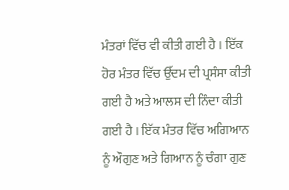ਮੰਤਰਾਂ ਵਿੱਚ ਵੀ ਕੀਤੀ ਗਈ ਹੈ । ਇੱਕ ਹੋਰ ਮੰਤਰ ਵਿੱਚ ਉੱਦਮ ਦੀ ਪ੍ਰਸੰਸਾ ਕੀਤੀ ਗਈ ਹੈ ਅਤੇ ਆਲਸ ਦੀ ਨਿੰਦਾ ਕੀਤੀ ਗਈ ਹੈ । ਇੱਕ ਮੰਤਰ ਵਿੱਚ ਅਗਿਆਨ ਨੂੰ ਔਗੁਣ ਅਤੇ ਗਿਆਨ ਨੂੰ ਚੰਗਾ ਗੁਣ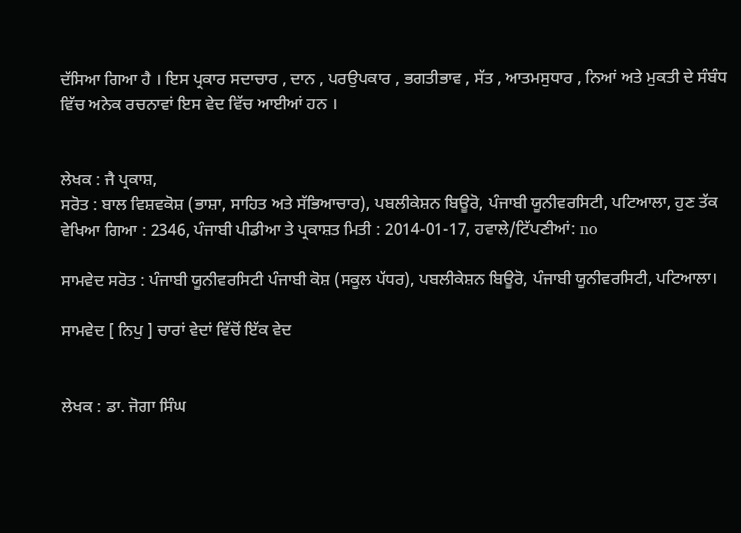ਦੱਸਿਆ ਗਿਆ ਹੈ । ਇਸ ਪ੍ਰਕਾਰ ਸਦਾਚਾਰ , ਦਾਨ , ਪਰਉਪਕਾਰ , ਭਗਤੀਭਾਵ , ਸੱਤ , ਆਤਮਸੁਧਾਰ , ਨਿਆਂ ਅਤੇ ਮੁਕਤੀ ਦੇ ਸੰਬੰਧ ਵਿੱਚ ਅਨੇਕ ਰਚਨਾਵਾਂ ਇਸ ਵੇਦ ਵਿੱਚ ਆਈਆਂ ਹਨ ।


ਲੇਖਕ : ਜੈ ਪ੍ਰਕਾਸ਼,
ਸਰੋਤ : ਬਾਲ ਵਿਸ਼ਵਕੋਸ਼ (ਭਾਸ਼ਾ, ਸਾਹਿਤ ਅਤੇ ਸੱਭਿਆਚਾਰ), ਪਬਲੀਕੇਸ਼ਨ ਬਿਊਰੋ, ਪੰਜਾਬੀ ਯੂਨੀਵਰਸਿਟੀ, ਪਟਿਆਲਾ, ਹੁਣ ਤੱਕ ਵੇਖਿਆ ਗਿਆ : 2346, ਪੰਜਾਬੀ ਪੀਡੀਆ ਤੇ ਪ੍ਰਕਾਸ਼ਤ ਮਿਤੀ : 2014-01-17, ਹਵਾਲੇ/ਟਿੱਪਣੀਆਂ: no

ਸਾਮਵੇਦ ਸਰੋਤ : ਪੰਜਾਬੀ ਯੂਨੀਵਰਸਿਟੀ ਪੰਜਾਬੀ ਕੋਸ਼ (ਸਕੂਲ ਪੱਧਰ), ਪਬਲੀਕੇਸ਼ਨ ਬਿਊਰੋ, ਪੰਜਾਬੀ ਯੂਨੀਵਰਸਿਟੀ, ਪਟਿਆਲਾ।

ਸਾਮਵੇਦ [ ਨਿਪੁ ] ਚਾਰਾਂ ਵੇਦਾਂ ਵਿੱਚੋਂ ਇੱਕ ਵੇਦ


ਲੇਖਕ : ਡਾ. ਜੋਗਾ ਸਿੰਘ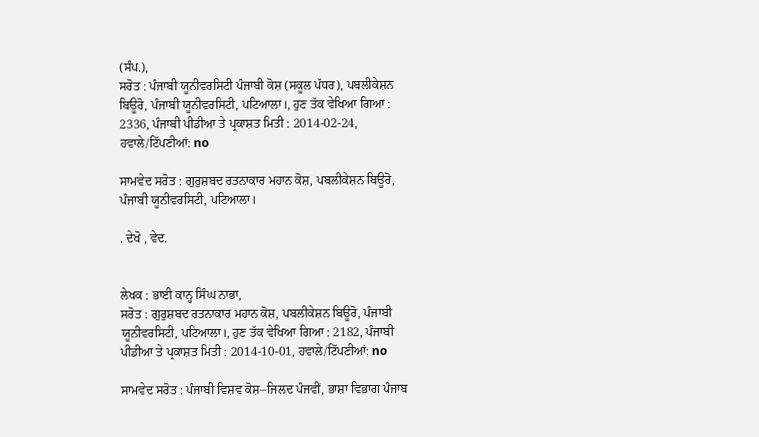(ਸੰਪ.),
ਸਰੋਤ : ਪੰਜਾਬੀ ਯੂਨੀਵਰਸਿਟੀ ਪੰਜਾਬੀ ਕੋਸ਼ (ਸਕੂਲ ਪੱਧਰ), ਪਬਲੀਕੇਸ਼ਨ ਬਿਊਰੋ, ਪੰਜਾਬੀ ਯੂਨੀਵਰਸਿਟੀ, ਪਟਿਆਲਾ।, ਹੁਣ ਤੱਕ ਵੇਖਿਆ ਗਿਆ : 2336, ਪੰਜਾਬੀ ਪੀਡੀਆ ਤੇ ਪ੍ਰਕਾਸ਼ਤ ਮਿਤੀ : 2014-02-24, ਹਵਾਲੇ/ਟਿੱਪਣੀਆਂ: no

ਸਾਮਵੇਦ ਸਰੋਤ : ਗੁਰੁਸ਼ਬਦ ਰਤਨਾਕਾਰ ਮਹਾਨ ਕੋਸ਼, ਪਬਲੀਕੇਸ਼ਨ ਬਿਊਰੋ, ਪੰਜਾਬੀ ਯੂਨੀਵਰਸਿਟੀ, ਪਟਿਆਲਾ।

. ਦੇਖੋ , ਵੇਦ.


ਲੇਖਕ : ਭਾਈ ਕਾਨ੍ਹ ਸਿੰਘ ਨਾਭਾ,
ਸਰੋਤ : ਗੁਰੁਸ਼ਬਦ ਰਤਨਾਕਾਰ ਮਹਾਨ ਕੋਸ਼, ਪਬਲੀਕੇਸ਼ਨ ਬਿਊਰੋ, ਪੰਜਾਬੀ ਯੂਨੀਵਰਸਿਟੀ, ਪਟਿਆਲਾ।, ਹੁਣ ਤੱਕ ਵੇਖਿਆ ਗਿਆ : 2182, ਪੰਜਾਬੀ ਪੀਡੀਆ ਤੇ ਪ੍ਰਕਾਸ਼ਤ ਮਿਤੀ : 2014-10-01, ਹਵਾਲੇ/ਟਿੱਪਣੀਆਂ: no

ਸਾਮਵੇਦ ਸਰੋਤ : ਪੰਜਾਬੀ ਵਿਸ਼ਵ ਕੋਸ਼–ਜਿਲਦ ਪੰਜਵੀਂ, ਭਾਸ਼ਾ ਵਿਭਾਗ ਪੰਜਾਬ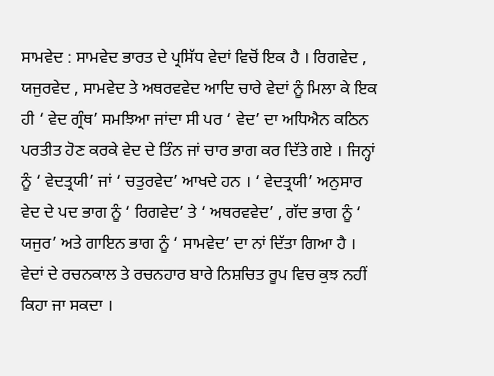ਸਾਮਵੇਦ : ਸਾਮਵੇਦ ਭਾਰਤ ਦੇ ਪ੍ਰਸਿੱਧ ਵੇਦਾਂ ਵਿਚੋਂ ਇਕ ਹੈ । ਰਿਗਵੇਦ , ਯਜੁਰਵੇਦ , ਸਾਮਵੇਦ ਤੇ ਅਥਰਵਵੇਦ ਆਦਿ ਚਾਰੇ ਵੇਦਾਂ ਨੂੰ ਮਿਲਾ ਕੇ ਇਕ ਹੀ ‘ ਵੇਦ ਗ੍ਰੰਥ’ ਸਮਝਿਆ ਜਾਂਦਾ ਸੀ ਪਰ ‘ ਵੇਦ’ ਦਾ ਅਧਿਐਨ ਕਠਿਨ ਪਰਤੀਤ ਹੋਣ ਕਰਕੇ ਵੇਦ ਦੇ ਤਿੰਨ ਜਾਂ ਚਾਰ ਭਾਗ ਕਰ ਦਿੱਤੇ ਗਏ । ਜਿਨ੍ਹਾਂ ਨੂੰ ‘ ਵੇਦਤ੍ਰਯੀ’ ਜਾਂ ‘ ਚਤੁਰਵੇਦ’ ਆਖਦੇ ਹਨ । ‘ ਵੇਦਤ੍ਰਯੀ’ ਅਨੁਸਾਰ ਵੇਦ ਦੇ ਪਦ ਭਾਗ ਨੂੰ ‘ ਰਿਗਵੇਦ’ ਤੇ ‘ ਅਥਰਵਵੇਦ’ , ਗੱਦ ਭਾਗ ਨੂੰ ‘ ਯਜੁਰ’ ਅਤੇ ਗਾਇਨ ਭਾਗ ਨੂੰ ‘ ਸਾਮਵੇਦ’ ਦਾ ਨਾਂ ਦਿੱਤਾ ਗਿਆ ਹੈ । ਵੇਦਾਂ ਦੇ ਰਚਨਕਾਲ ਤੇ ਰਚਨਹਾਰ ਬਾਰੇ ਨਿਸ਼ਚਿਤ ਰੂਪ ਵਿਚ ਕੁਝ ਨਹੀਂ ਕਿਹਾ ਜਾ ਸਕਦਾ ।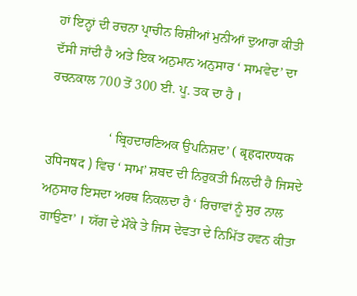ਹਾਂ ਇਨ੍ਹਾਂ ਦੀ ਰਚਨਾ ਪ੍ਰਾਚੀਨ ਰਿਸ਼ੀਆਂ ਮੁਨੀਆਂ ਦੁਆਰਾ ਕੀਤੀ ਦੱਸੀ ਜਾਂਦੀ ਹੈ ਅਤੇ ਇਕ ਅਨੁਮਾਨ ਅਨੁਸਾਰ ‘ ਸਾਮਵੇਦ’ ਦਾ ਰਚਨਕਾਲ 700 ਤੋਂ 300 ਈ. ਪੂ. ਤਕ ਦਾ ਹੈ ।

                  ‘ ਬ੍ਰਿਹਦਾਰਣਿਅਕ ਉਪਨਿਸ਼ਦ’ ( बृहदारण्यक उपिनषद ) ਵਿਚ ‘ ਸਾਮ’ ਸ਼ਬਦ ਦੀ ਨਿਰੁਕਤੀ ਮਿਲਦੀ ਹੈ ਜਿਸਦੇ ਅਨੁਸਾਰ ਇਸਦਾ ਅਰਥ ਨਿਕਲਦਾ ਹੈ ‘ ਰਿਚਾਵਾਂ ਨੂੰ ਸੁਰ ਨਾਲ ਗਾਉਣਾ’ । ਯੱਗ ਦੇ ਮੌਕੇ ਤੇ ਜਿਸ ਦੇਵਤਾ ਦੇ ਨਿਮਿੱਤ ਹਵਨ ਕੀਤਾ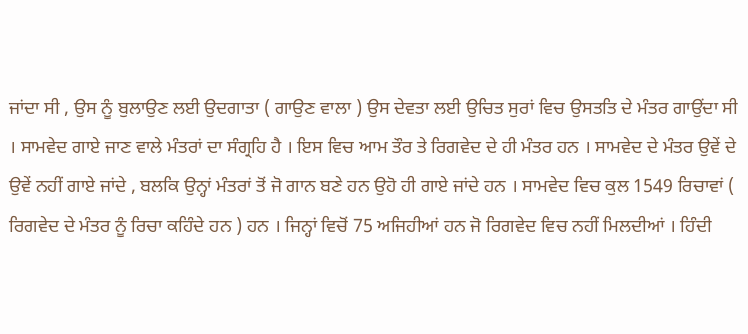ਜਾਂਦਾ ਸੀ , ਉਸ ਨੂੰ ਬੁਲਾਉਣ ਲਈ ਉਦਗਾਤਾ ( ਗਾਉਣ ਵਾਲਾ ) ਉਸ ਦੇਵਤਾ ਲਈ ਉਚਿਤ ਸੁਰਾਂ ਵਿਚ ਉਸਤਤਿ ਦੇ ਮੰਤਰ ਗਾਉਂਦਾ ਸੀ । ਸਾਮਵੇਦ ਗਾਏ ਜਾਣ ਵਾਲੇ ਮੰਤਰਾਂ ਦਾ ਸੰਗ੍ਰਹਿ ਹੈ । ਇਸ ਵਿਚ ਆਮ ਤੌਰ ਤੇ ਰਿਗਵੇਦ ਦੇ ਹੀ ਮੰਤਰ ਹਨ । ਸਾਮਵੇਦ ਦੇ ਮੰਤਰ ਉਵੇਂ ਦੇ ਉਵੇਂ ਨਹੀਂ ਗਾਏ ਜਾਂਦੇ , ਬਲਕਿ ਉਨ੍ਹਾਂ ਮੰਤਰਾਂ ਤੋਂ ਜੋ ਗਾਨ ਬਣੇ ਹਨ ਉਹੋ ਹੀ ਗਾਏ ਜਾਂਦੇ ਹਨ । ਸਾਮਵੇਦ ਵਿਚ ਕੁਲ 1549 ਰਿਚਾਵਾਂ ( ਰਿਗਵੇਦ ਦੇ ਮੰਤਰ ਨੂੰ ਰਿਚਾ ਕਹਿੰਦੇ ਹਨ ) ਹਨ । ਜਿਨ੍ਹਾਂ ਵਿਚੋਂ 75 ਅਜਿਹੀਆਂ ਹਨ ਜੋ ਰਿਗਵੇਦ ਵਿਚ ਨਹੀਂ ਮਿਲਦੀਆਂ । ਹਿੰਦੀ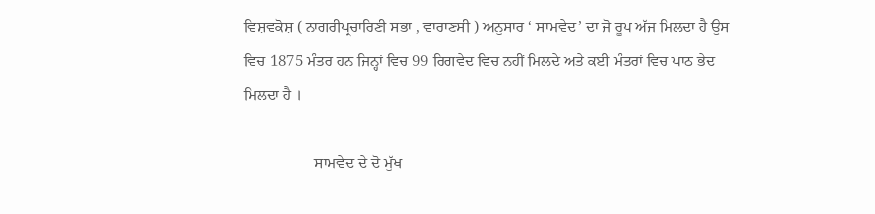ਵਿਸ਼ਵਕੋਸ਼ ( ਨਾਗਰੀਪ੍ਰਚਾਰਿਣੀ ਸਭਾ , ਵਾਰਾਣਸੀ ) ਅਨੁਸਾਰ ‘ ਸਾਮਵੇਦ’ ਦਾ ਜੋ ਰੂਪ ਅੱਜ ਮਿਲਦਾ ਹੈ ਉਸ ਵਿਚ 1875 ਮੰਤਰ ਹਨ ਜਿਨ੍ਹਾਂ ਵਿਚ 99 ਰਿਗਵੇਦ ਵਿਚ ਨਹੀਂ ਮਿਲਦੇ ਅਤੇ ਕਈ ਮੰਤਰਾਂ ਵਿਚ ਪਾਠ ਭੇਦ ਮਿਲਦਾ ਹੈ ।

                  ਸਾਮਵੇਦ ਦੇ ਦੋ ਮੁੱਖ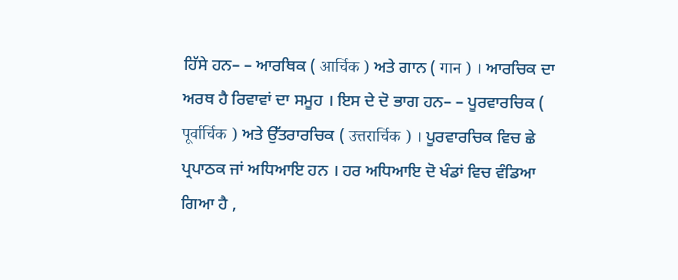ਹਿੱਸੇ ਹਨ– – ਆਰਥਿਕ ( आर्चिक ) ਅਤੇ ਗਾਨ ( गान ) । ਆਰਚਿਕ ਦਾ ਅਰਥ ਹੈ ਰਿਵਾਵਾਂ ਦਾ ਸਮੂਹ । ਇਸ ਦੇ ਦੋ ਭਾਗ ਹਨ– – ਪੂਰਵਾਰਚਿਕ ( पूर्वार्चिक ) ਅਤੇ ਉੱਤਰਾਰਚਿਕ ( उत्तरार्चिक ) । ਪੂਰਵਾਰਚਿਕ ਵਿਚ ਛੇ ਪ੍ਰਪਾਠਕ ਜਾਂ ਅਧਿਆਇ ਹਨ । ਹਰ ਅਧਿਆਇ ਦੋ ਖੰਡਾਂ ਵਿਚ ਵੰਡਿਆ ਗਿਆ ਹੈ ,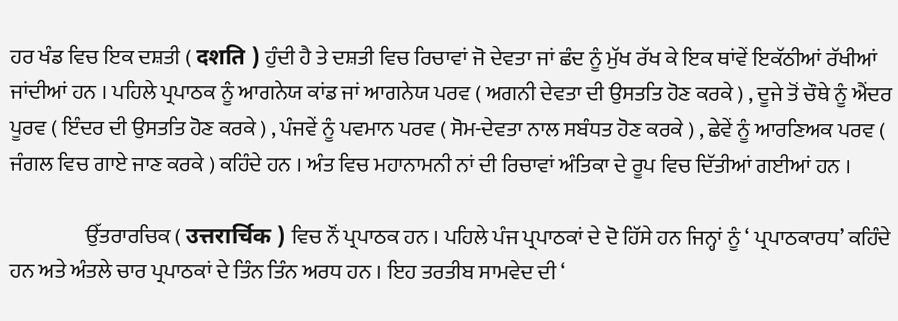ਹਰ ਖੰਡ ਵਿਚ ਇਕ ਦਸ਼ਤੀ ( दशति ) ਹੁੰਦੀ ਹੈ ਤੇ ਦਸ਼ਤੀ ਵਿਚ ਰਿਚਾਵਾਂ ਜੋ ਦੇਵਤਾ ਜਾਂ ਛੰਦ ਨੂੰ ਮੁੱਖ ਰੱਖ ਕੇ ਇਕ ਥਾਂਵੇਂ ਇਕੱਠੀਆਂ ਰੱਖੀਆਂ ਜਾਂਦੀਆਂ ਹਨ । ਪਹਿਲੇ ਪ੍ਰਪਾਠਕ ਨੂੰ ਆਗਨੇਯ ਕਾਂਡ ਜਾਂ ਆਗਨੇਯ ਪਰਵ ( ਅਗਨੀ ਦੇਵਤਾ ਦੀ ਉਸਤਤਿ ਹੋਣ ਕਰਕੇ ) , ਦੂਜੇ ਤੋਂ ਚੌਥੇ ਨੂੰ ਐਂਦਰ ਪੂਰਵ ( ਇੰਦਰ ਦੀ ਉਸਤਤਿ ਹੋਣ ਕਰਕੇ ) , ਪੰਜਵੇਂ ਨੂੰ ਪਵਮਾਨ ਪਰਵ ( ਸੋਮ-ਦੇਵਤਾ ਨਾਲ ਸਬੰਧਤ ਹੋਣ ਕਰਕੇ ) , ਛੇਵੇਂ ਨੂੰ ਆਰਣਿਅਕ ਪਰਵ ( ਜੰਗਲ ਵਿਚ ਗਾਏ ਜਾਣ ਕਰਕੇ ) ਕਹਿੰਦੇ ਹਨ । ਅੰਤ ਵਿਚ ਮਹਾਨਾਮਨੀ ਨਾਂ ਦੀ ਰਿਚਾਵਾਂ ਅੰਤਿਕਾ ਦੇ ਰੂਪ ਵਿਚ ਦਿੱਤੀਆਂ ਗਈਆਂ ਹਨ ।

                  ਉੱਤਰਾਰਚਿਕ ( उत्तरार्चिक ) ਵਿਚ ਨੌਂ ਪ੍ਰਪਾਠਕ ਹਨ । ਪਹਿਲੇ ਪੰਜ ਪ੍ਰਪਾਠਕਾਂ ਦੇ ਦੋ ਹਿੱਸੇ ਹਨ ਜਿਨ੍ਹਾਂ ਨੂੰ ‘ ਪ੍ਰਪਾਠਕਾਰਧ’ ਕਹਿੰਦੇ ਹਨ ਅਤੇ ਅੰਤਲੇ ਚਾਰ ਪ੍ਰਪਾਠਕਾਂ ਦੇ ਤਿੰਨ ਤਿੰਨ ਅਰਧ ਹਨ । ਇਹ ਤਰਤੀਬ ਸਾਮਵੇਦ ਦੀ ‘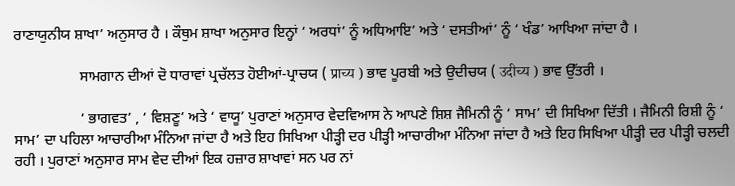ਰਾਣਾਯੁਨੀਯ ਸ਼ਾਖਾ’ ਅਨੁਸਾਰ ਹੈ । ਕੌਥੁਮ ਸ਼ਾਖਾ ਅਨੁਸਾਰ ਇਨ੍ਹਾਂ ‘ ਅਰਧਾਂ’ ਨੂੰ ਅਧਿਆਇ’ ਅਤੇ ‘ ਦਸਤੀਆਂ’ ਨੂੰ ‘ ਖੰਡ’ ਆਖਿਆ ਜਾਂਦਾ ਹੈ ।

                  ਸਾਮਗਾਨ ਦੀਆਂ ਦੋ ਧਾਰਾਵਾਂ ਪ੍ਰਚੱਲਤ ਹੋਈਆਂ-ਪ੍ਰਾਚਯ ( प्राच्य ) ਭਾਵ ਪੂਰਬੀ ਅਤੇ ਉਦੀਚਯ ( उदीच्य ) ਭਾਵ ਉੱਤਰੀ ।

                  ‘ ਭਾਗਵਤ’ , ‘ ਵਿਸ਼ਣੂ’ ਅਤੇ ‘ ਵਾਯੂ’ ਪੁਰਾਣਾਂ ਅਨੁਸਾਰ ਵੇਦਵਿਆਸ ਨੇ ਆਪਣੇ ਸ਼ਿਸ਼ ਜੈਮਿਨੀ ਨੂੰ ‘ ਸਾਮ’ ਦੀ ਸਿਖਿਆ ਦਿੱਤੀ । ਜੈਮਿਨੀ ਰਿਸ਼ੀ ਨੂੰ ‘ ਸਾਮ’ ਦਾ ਪਹਿਲਾ ਆਚਾਰੀਆ ਮੰਨਿਆ ਜਾਂਦਾ ਹੈ ਅਤੇ ਇਹ ਸਿਖਿਆ ਪੀੜ੍ਹੀ ਦਰ ਪੀੜ੍ਹੀ ਆਚਾਰੀਆ ਮੰਨਿਆ ਜਾਂਦਾ ਹੈ ਅਤੇ ਇਹ ਸਿਖਿਆ ਪੀੜ੍ਹੀ ਦਰ ਪੀੜ੍ਹੀ ਚਲਦੀ ਰਹੀ । ਪੁਰਾਣਾਂ ਅਨੁਸਾਰ ਸਾਮ ਵੇਦ ਦੀਆਂ ਇਕ ਹਜ਼ਾਰ ਸ਼ਾਖਾਵਾਂ ਸਨ ਪਰ ਨਾਂ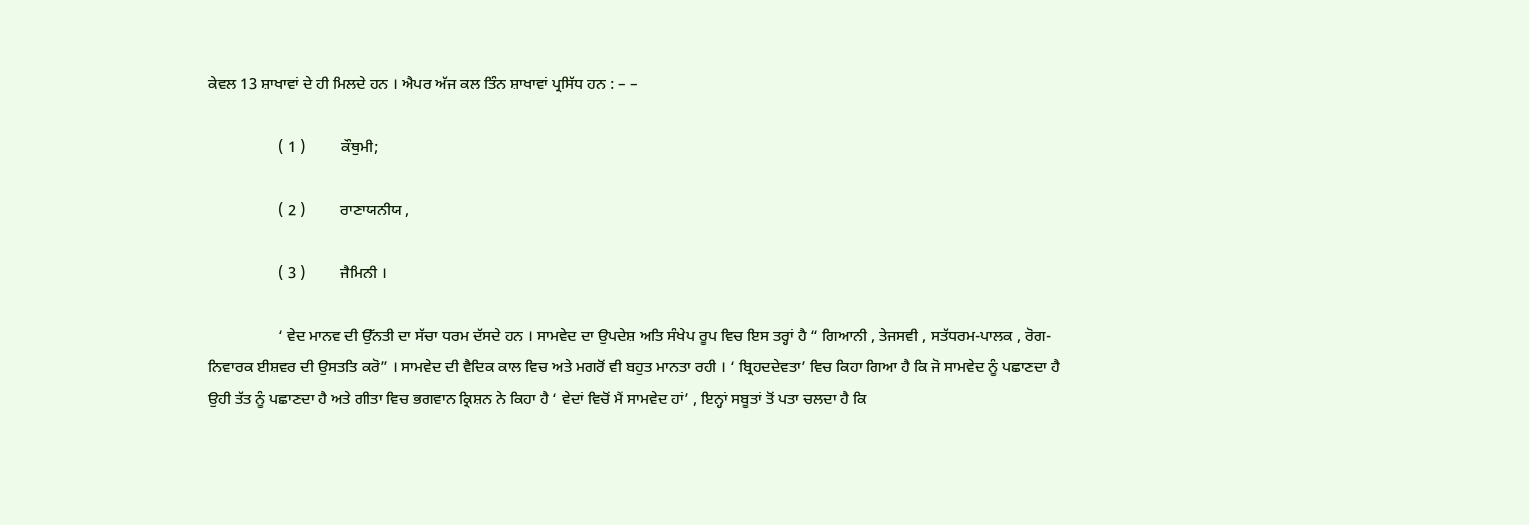ਕੇਵਲ 13 ਸ਼ਾਖਾਵਾਂ ਦੇ ਹੀ ਮਿਲਦੇ ਹਨ । ਐਪਰ ਅੱਜ ਕਲ ਤਿੰਨ ਸ਼ਾਖਾਵਾਂ ਪ੍ਰਸਿੱਧ ਹਨ : – –

                  ( 1 )         ਕੌਥੁਮੀ;

                  ( 2 )         ਰਾਣਾਯਨੀਯ ,

                  ( 3 )         ਜੈਮਿਨੀ ।

                  ‘ ਵੇਦ ਮਾਨਵ ਦੀ ਉੱਨਤੀ ਦਾ ਸੱਚਾ ਧਰਮ ਦੱਸਦੇ ਹਨ । ਸਾਮਵੇਦ ਦਾ ਉਪਦੇਸ਼ ਅਤਿ ਸੰਖੇਪ ਰੂਪ ਵਿਚ ਇਸ ਤਰ੍ਹਾਂ ਹੈ “ ਗਿਆਨੀ , ਤੇਜਸਵੀ , ਸਤੱਧਰਮ-ਪਾਲਕ , ਰੋਗ-ਨਿਵਾਰਕ ਈਸ਼ਵਰ ਦੀ ਉਸਤਤਿ ਕਰੋ” । ਸਾਮਵੇਦ ਦੀ ਵੈਦਿਕ ਕਾਲ ਵਿਚ ਅਤੇ ਮਗਰੋਂ ਵੀ ਬਹੁਤ ਮਾਨਤਾ ਰਹੀ । ‘ ਬ੍ਰਿਹਦਦੇਵਤਾ’ ਵਿਚ ਕਿਹਾ ਗਿਆ ਹੈ ਕਿ ਜੋ ਸਾਮਵੇਦ ਨੂੰ ਪਛਾਣਦਾ ਹੈ ਉਹੀ ਤੱਤ ਨੂੰ ਪਛਾਣਦਾ ਹੈ ਅਤੇ ਗੀਤਾ ਵਿਚ ਭਗਵਾਨ ਕ੍ਰਿਸ਼ਨ ਨੇ ਕਿਹਾ ਹੈ ‘ ਵੇਦਾਂ ਵਿਚੋਂ ਮੈਂ ਸਾਮਵੇਦ ਹਾਂ’ , ਇਨ੍ਹਾਂ ਸਬੂਤਾਂ ਤੋਂ ਪਤਾ ਚਲਦਾ ਹੈ ਕਿ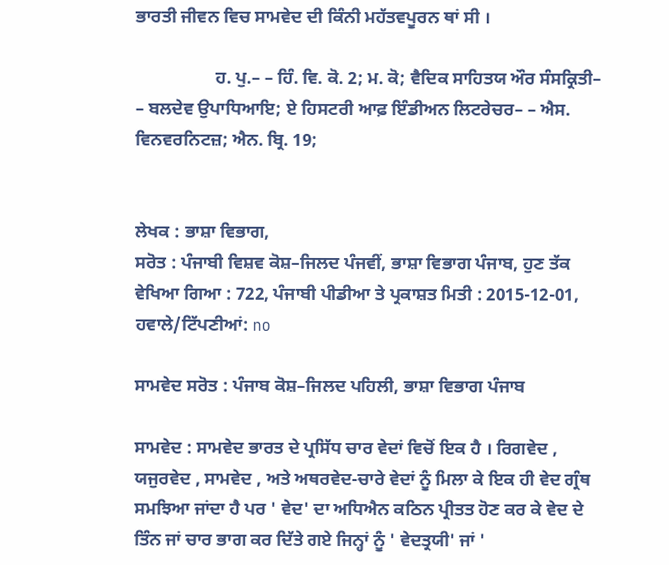ਭਾਰਤੀ ਜੀਵਨ ਵਿਚ ਸਾਮਵੇਦ ਦੀ ਕਿੰਨੀ ਮਹੱਤਵਪੂਰਨ ਥਾਂ ਸੀ ।

                  ਹ. ਪੁ.– – ਹਿੰ. ਵਿ. ਕੋ. 2; ਮ. ਕੋ; ਵੈਦਿਕ ਸਾਹਿਤਯ ਔਰ ਸੰਸਕ੍ਰਿਤੀ– – ਬਲਦੇਵ ਉਪਾਧਿਆਇ; ਏ ਹਿਸਟਰੀ ਆਫ਼ ਇੰਡੀਅਨ ਲਿਟਰੇਚਰ– – ਐਸ. ਵਿਨਵਰਨਿਟਜ਼; ਐਨ. ਬ੍ਰਿ. 19;


ਲੇਖਕ : ਭਾਸ਼ਾ ਵਿਭਾਗ,
ਸਰੋਤ : ਪੰਜਾਬੀ ਵਿਸ਼ਵ ਕੋਸ਼–ਜਿਲਦ ਪੰਜਵੀਂ, ਭਾਸ਼ਾ ਵਿਭਾਗ ਪੰਜਾਬ, ਹੁਣ ਤੱਕ ਵੇਖਿਆ ਗਿਆ : 722, ਪੰਜਾਬੀ ਪੀਡੀਆ ਤੇ ਪ੍ਰਕਾਸ਼ਤ ਮਿਤੀ : 2015-12-01, ਹਵਾਲੇ/ਟਿੱਪਣੀਆਂ: no

ਸਾਮਵੇਦ ਸਰੋਤ : ਪੰਜਾਬ ਕੋਸ਼–ਜਿਲਦ ਪਹਿਲੀ, ਭਾਸ਼ਾ ਵਿਭਾਗ ਪੰਜਾਬ

ਸਾਮਵੇਦ : ਸਾਮਵੇਦ ਭਾਰਤ ਦੇ ਪ੍ਰਸਿੱਧ ਚਾਰ ਵੇਦਾਂ ਵਿਚੋਂ ਇਕ ਹੈ । ਰਿਗਵੇਦ , ਯਜੁਰਵੇਦ , ਸਾਮਵੇਦ , ਅਤੇ ਅਥਰਵੇਦ-ਚਾਰੇ ਵੇਦਾਂ ਨੂੰ ਮਿਲਾ ਕੇ ਇਕ ਹੀ ਵੇਦ ਗ੍ਰੰਥ ਸਮਝਿਆ ਜਾਂਦਾ ਹੈ ਪਰ ' ਵੇਦ' ਦਾ ਅਧਿਐਨ ਕਠਿਨ ਪ੍ਰੀਤਤ ਹੋਣ ਕਰ ਕੇ ਵੇਦ ਦੇ ਤਿੰਨ ਜਾਂ ਚਾਰ ਭਾਗ ਕਰ ਦਿੱਤੇ ਗਏ ਜਿਨ੍ਹਾਂ ਨੂੰ ' ਵੇਦਤ੍ਰਯੀ' ਜਾਂ '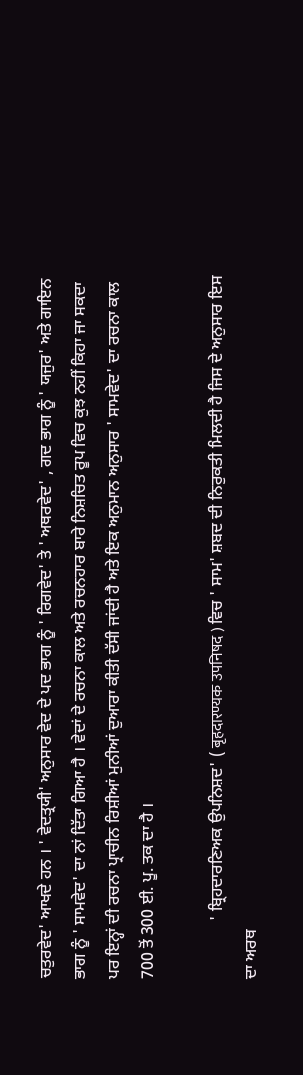ਚਤੁਰਵੇਦ' ਆਖਦੇ ਹਨ । ' ਵੇਦਤ੍ਰਯੀ' ਅਨੁਸਾਰ ਵੇਦ ਦੇ ਪਦ ਭਾਗ ਨੂੰ ' ਰਿਗਵੇਦ' ਤੇ ' ਅਥਰਵੇਦ' , ਗਦ ਭਾਗ ਨੂੰ ' ਯਜੁਰ' ਅਤੇ ਗਾਇਨ ਭਾਗ ਨੂੰ ' ਸਾਮਵੇਦ' ਦਾ ਨਾਂ ਦਿੱਤਾ ਗਿਆ ਹੈ । ਵੇਦਾਂ ਦੇ ਰਚਨਾ ਕਾਲ ਅਤੇ ਰਚਨਹਾਰ ਬਾਰੇ ਨਿਸ਼ਚਿਤ ਰੂਪ ਵਿਚ ਕੁਝ ਨਹੀਂ ਕਿਹਾ ਜਾ ਸਕਦਾ ਪਰ ਇਨ੍ਹਾਂ ਦੀ ਰਚਨਾ ਪ੍ਰਾਚੀਨ ਰਿਸ਼ੀਆਂ ਮੁਨੀਆਂ ਦੁਆਰਾ ਕੀਤੀ ਦੱਸੀ ਜਾਂਦੀ ਹੈ ਅਤੇ ਇਕ ਅਨੁਮਾਨ ਅਨੁਸਾਰ ' ਸਾਮਵੇਦ' ਦਾ ਰਚਨਾ ਕਾਲ 700 ਤੋਂ 300 ਈ. ਪੂ. ਤਕ ਦਾ ਹੈ ।

              ' ਬ੍ਰਿਹਦਾਰਣਿਅਕ ਉਪਨਿਸ਼ਦ' ( बृहदारण्यक उपनिषद ) ਵਿਚ ' ਸਾਮ' ਸ਼ਬਦ ਦੀ ਨਿਰੁਕਤੀ ਮਿਲਦੀ ਹੈ ਜਿਸ ਦੇ ਅਨੁਸਾਰ ਇਸ ਦਾ ਅਰਥ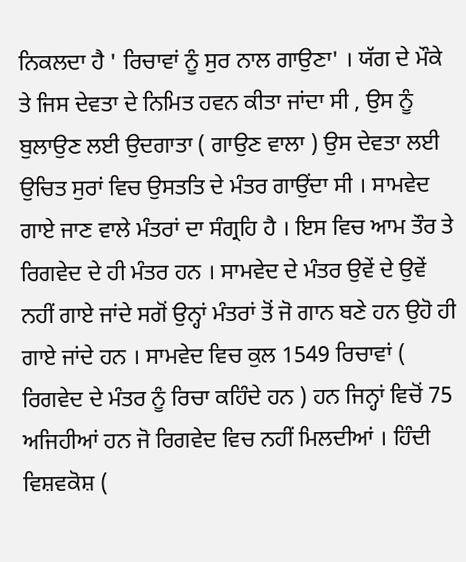ਨਿਕਲਦਾ ਹੈ ' ਰਿਚਾਵਾਂ ਨੂੰ ਸੁਰ ਨਾਲ ਗਾਉਣਾ' । ਯੱਗ ਦੇ ਮੌਕੇ ਤੇ ਜਿਸ ਦੇਵਤਾ ਦੇ ਨਿਮਿਤ ਹਵਨ ਕੀਤਾ ਜਾਂਦਾ ਸੀ , ਉਸ ਨੂੰ ਬੁਲਾਉਣ ਲਈ ਉਦਗਾਤਾ ( ਗਾਉਣ ਵਾਲਾ ) ਉਸ ਦੇਵਤਾ ਲਈ ਉਚਿਤ ਸੁਰਾਂ ਵਿਚ ਉਸਤਤਿ ਦੇ ਮੰਤਰ ਗਾਉਂਦਾ ਸੀ । ਸਾਮਵੇਦ ਗਾਏ ਜਾਣ ਵਾਲੇ ਮੰਤਰਾਂ ਦਾ ਸੰਗ੍ਰਹਿ ਹੈ । ਇਸ ਵਿਚ ਆਮ ਤੌਰ ਤੇ ਰਿਗਵੇਦ ਦੇ ਹੀ ਮੰਤਰ ਹਨ । ਸਾਮਵੇਦ ਦੇ ਮੰਤਰ ਉਵੇਂ ਦੇ ਉਵੇਂ ਨਹੀਂ ਗਾਏ ਜਾਂਦੇ ਸਗੋਂ ਉਨ੍ਹਾਂ ਮੰਤਰਾਂ ਤੋਂ ਜੋ ਗਾਨ ਬਣੇ ਹਨ ਉਹੋ ਹੀ ਗਾਏ ਜਾਂਦੇ ਹਨ । ਸਾਮਵੇਦ ਵਿਚ ਕੁਲ 1549 ਰਿਚਾਵਾਂ ( ਰਿਗਵੇਦ ਦੇ ਮੰਤਰ ਨੂੰ ਰਿਚਾ ਕਹਿੰਦੇ ਹਨ ) ਹਨ ਜਿਨ੍ਹਾਂ ਵਿਚੋਂ 75 ਅਜਿਹੀਆਂ ਹਨ ਜੋ ਰਿਗਵੇਦ ਵਿਚ ਨਹੀਂ ਮਿਲਦੀਆਂ । ਹਿੰਦੀ ਵਿਸ਼ਵਕੋਸ਼ (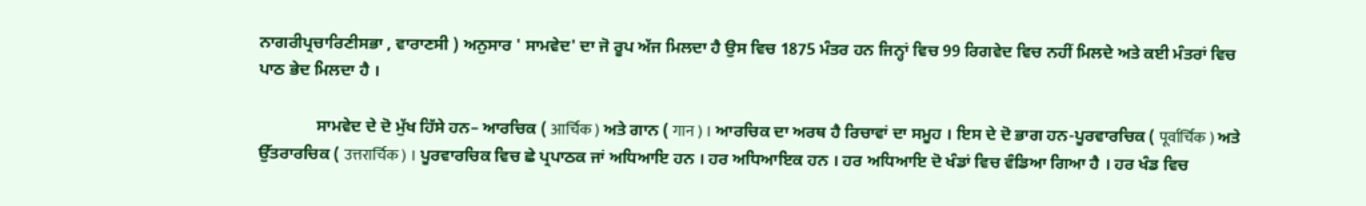ਨਾਗਰੀਪ੍ਰਚਾਰਿਣੀਸਭਾ , ਵਾਰਾਣਸੀ ) ਅਨੁਸਾਰ ' ਸਾਮਵੇਦ' ਦਾ ਜੋ ਰੂਪ ਅੱਜ ਮਿਲਦਾ ਹੈ ਉਸ ਵਿਚ 1875 ਮੰਤਰ ਹਨ ਜਿਨ੍ਹਾਂ ਵਿਚ 99 ਰਿਗਵੇਦ ਵਿਚ ਨਹੀਂ ਮਿਲਦੇ ਅਤੇ ਕਈ ਮੰਤਰਾਂ ਵਿਚ ਪਾਠ ਭੇਦ ਮਿਲਦਾ ਹੈ ।

              ਸਾਮਵੇਦ ਦੇ ਦੋ ਮੁੱਖ ਹਿੱਸੇ ਹਨ– ਆਰਚਿਕ ( आर्चिक ) ਅਤੇ ਗਾਨ ( गान ) । ਆਰਚਿਕ ਦਾ ਅਰਥ ਹੈ ਰਿਚਾਵਾਂ ਦਾ ਸਮੂਹ । ਇਸ ਦੇ ਦੋ ਭਾਗ ਹਨ-ਪੂਰਵਾਰਚਿਕ ( पूर्वार्चिक ) ਅਤੇ ਉੱਤਰਾਰਚਿਕ ( उत्तरार्चिक ) । ਪੂਰਵਾਰਚਿਕ ਵਿਚ ਛੇ ਪ੍ਰਪਾਠਕ ਜਾਂ ਅਧਿਆਇ ਹਨ । ਹਰ ਅਧਿਆਇਕ ਹਨ । ਹਰ ਅਧਿਆਇ ਦੋ ਖੰਡਾਂ ਵਿਚ ਵੰਡਿਆ ਗਿਆ ਹੈ । ਹਰ ਖੰਡ ਵਿਚ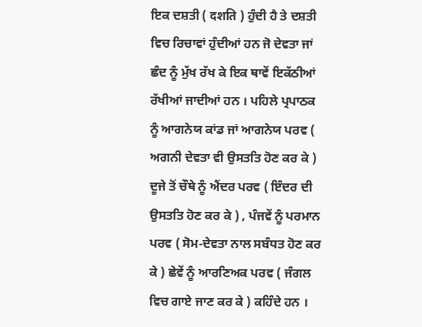ਇਕ ਦਸ਼ਤੀ ( दशति ) ਹੁੰਦੀ ਹੈ ਤੇ ਦਸ਼ਤੀ ਵਿਚ ਰਿਚਾਵਾਂ ਹੁੰਦੀਆਂ ਹਨ ਜੋ ਦੇਵਤਾ ਜਾਂ ਛੰਦ ਨੂੰ ਮੁੱਖ ਰੱਖ ਕੇ ਇਕ ਥਾਵੇਂ ਇਕੱਠੀਆਂ ਰੱਖੀਆਂ ਜਾਦੀਆਂ ਹਨ । ਪਹਿਲੇ ਪ੍ਰਪਾਠਕ ਨੂੰ ਆਗਨੇਯ ਕਾਂਡ ਜਾਂ ਆਗਨੇਯ ਪਰਵ ( ਅਗਨੀ ਦੇਵਤਾ ਵੀ ਉਸਤਤਿ ਹੋਣ ਕਰ ਕੇ ) ਦੂਜੇ ਤੋਂ ਚੌਥੇ ਨੂੰ ਐਂਦਰ ਪਰਵ ( ਇੰਦਰ ਦੀ ਉਸਤਤਿ ਹੋਣ ਕਰ ਕੇ ) , ਪੰਜਵੇਂ ਨੂੰ ਪਰਮਾਨ ਪਰਵ ( ਸੋਮ-ਦੇਵਤਾ ਨਾਲ ਸਬੰਧਤ ਹੋਣ ਕਰ ਕੇ ) ਛੇਵੇਂ ਨੂੰ ਆਰਣਿਅਕ ਪਰਵ ( ਜੰਗਲ ਵਿਚ ਗਾਏ ਜਾਣ ਕਰ ਕੇ ) ਕਹਿੰਦੇ ਹਨ ।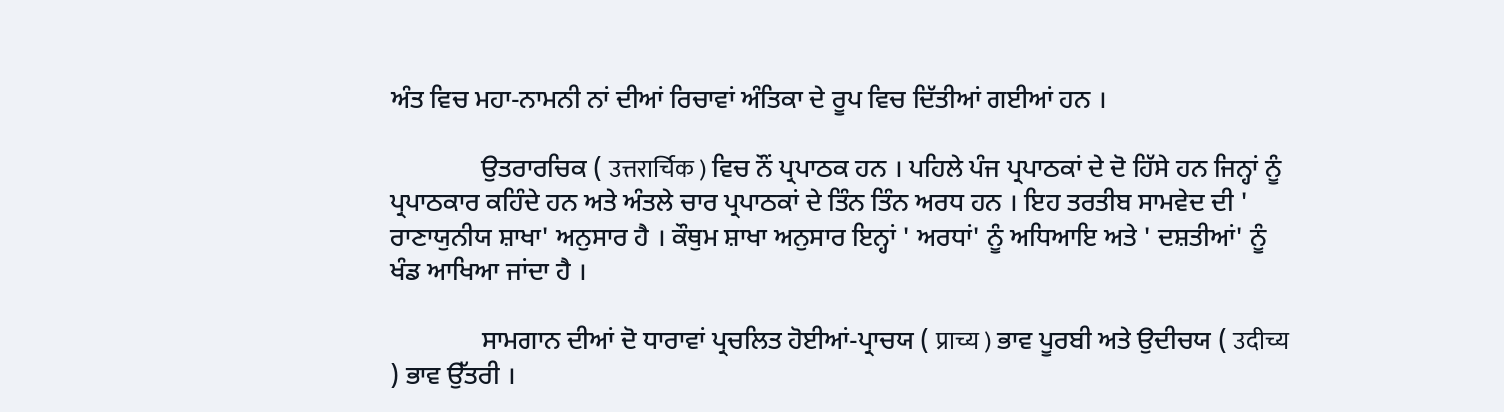ਅੰਤ ਵਿਚ ਮਹਾ-ਨਾਮਨੀ ਨਾਂ ਦੀਆਂ ਰਿਚਾਵਾਂ ਅੰਤਿਕਾ ਦੇ ਰੂਪ ਵਿਚ ਦਿੱਤੀਆਂ ਗਈਆਂ ਹਨ ।

              ਉਤਰਾਰਚਿਕ ( उत्तरार्चिक ) ਵਿਚ ਨੌਂ ਪ੍ਰਪਾਠਕ ਹਨ । ਪਹਿਲੇ ਪੰਜ ਪ੍ਰਪਾਠਕਾਂ ਦੇ ਦੋ ਹਿੱਸੇ ਹਨ ਜਿਨ੍ਹਾਂ ਨੂੰ ਪ੍ਰਪਾਠਕਾਰ ਕਹਿੰਦੇ ਹਨ ਅਤੇ ਅੰਤਲੇ ਚਾਰ ਪ੍ਰਪਾਠਕਾਂ ਦੇ ਤਿੰਨ ਤਿੰਨ ਅਰਧ ਹਨ । ਇਹ ਤਰਤੀਬ ਸਾਮਵੇਦ ਦੀ ' ਰਾਣਾਯੁਨੀਯ ਸ਼ਾਖਾ' ਅਨੁਸਾਰ ਹੈ । ਕੌਥੁਮ ਸ਼ਾਖਾ ਅਨੁਸਾਰ ਇਨ੍ਹਾਂ ' ਅਰਧਾਂ' ਨੂੰ ਅਧਿਆਇ ਅਤੇ ' ਦਸ਼ਤੀਆਂ' ਨੂੰ ਖੰਡ ਆਖਿਆ ਜਾਂਦਾ ਹੈ ।

              ਸਾਮਗਾਨ ਦੀਆਂ ਦੋ ਧਾਰਾਵਾਂ ਪ੍ਰਚਲਿਤ ਹੋਈਆਂ-ਪ੍ਰਾਚਯ ( प्राच्य ) ਭਾਵ ਪੂਰਬੀ ਅਤੇ ਉਦੀਚਯ ( उदीच्य ) ਭਾਵ ਉੱਤਰੀ ।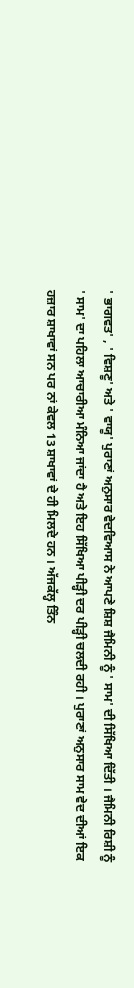' ਭਾਗਵਤ' , ' ਵਿਸ਼ਣੂ' ਅਤੇ ' ਵਾਯੂ' ਪੁਰਾਣਾਂ ਅਨੁਸਾਰ ਵੇਦਵਿਆਸ ਨੇ ਆਪਣੇ ਸ਼ਿਸ਼ ਜੈਮਿਨੀ ਨੂੰ ' ਸਾਮ' ਦੀ ਸਿੱਖਿਆ ਦਿੱਤੀ । ਜੈਮਿਨੀ ਰਿਸ਼ੀ ਨੂੰ ' ਸਾਮ' ਦਾ ਪਹਿਲਾ ਆਚਾਰੀਆ ਮੰਨਿਆ ਜਾਂਦਾ ਹੈ ਅਤੇ ਇਹ ਸਿੱਖਿਆ ਪੀੜ੍ਹੀ ਦਰ ਪੀੜ੍ਹੀ ਚਲਦੀ ਰਹੀ । ਪੁਰਾਣਾਂ ਅਨੁਸਾਰ ਸਾਮ ਵੇਦ ਦੀਆਂ ਇਕ ਹਜ਼ਾਰ ਸ਼ਾਖਾਵਾਂ ਸਨ ਪਰ ਨਾਂ ਕੇਵਲ 13 ਸ਼ਾਖਾਵਾਂ ਦੇ ਹੀ ਮਿਲਦੇ ਹਨ । ਅੱਜਕੱਲ੍ਹ ਤਿੰਨ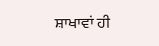ਸ਼ਾਖਾਵਾਂ ਹੀ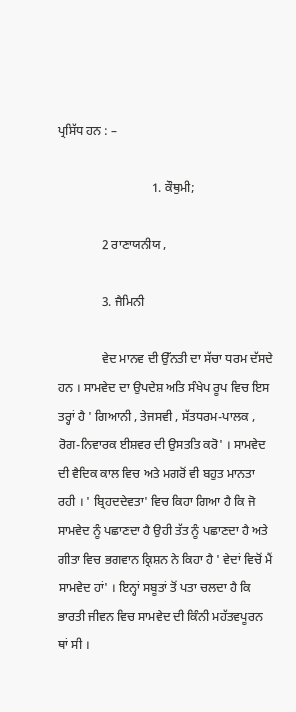ਪ੍ਰਸਿੱਧ ਹਨ : –

                              1. ਕੌਥੁਮੀ;

              2 ਰਾਣਾਯਨੀਯ ,

              3. ਜੈਮਿਨੀ

              ਵੇਦ ਮਾਨਵ ਦੀ ਉੱਨਤੀ ਦਾ ਸੱਚਾ ਧਰਮ ਦੱਸਦੇ ਹਨ । ਸਾਮਵੇਦ ਦਾ ਉਪਦੇਸ਼ ਅਤਿ ਸੰਖੇਪ ਰੂਪ ਵਿਚ ਇਸ ਤਰ੍ਹਾਂ ਹੈ ' ਗਿਆਨੀ , ਤੇਜਸਵੀ , ਸੱਤਧਰਮ-ਪਾਲਕ , ਰੋਗ-ਨਿਵਾਰਕ ਈਸ਼ਵਰ ਦੀ ਉਸਤਤਿ ਕਰੋ' । ਸਾਮਵੇਦ ਦੀ ਵੈਦਿਕ ਕਾਲ ਵਿਚ ਅਤੇ ਮਗਰੋਂ ਵੀ ਬਹੁਤ ਮਾਨਤਾ ਰਹੀ । ' ਬ੍ਰਿਹਦਦੇਵਤਾ' ਵਿਚ ਕਿਹਾ ਗਿਆ ਹੈ ਕਿ ਜੋ ਸਾਮਵੇਦ ਨੂੰ ਪਛਾਣਦਾ ਹੈ ਉਹੀ ਤੱਤ ਨੂੰ ਪਛਾਣਦਾ ਹੈ ਅਤੇ ਗੀਤਾ ਵਿਚ ਭਗਵਾਨ ਕ੍ਰਿਸ਼ਨ ਨੇ ਕਿਹਾ ਹੈ ' ਵੇਦਾਂ ਵਿਚੋਂ ਮੈਂ ਸਾਮਵੇਦ ਹਾਂ' । ਇਨ੍ਹਾਂ ਸਬੂਤਾਂ ਤੋਂ ਪਤਾ ਚਲਦਾ ਹੈ ਕਿ ਭਾਰਤੀ ਜੀਵਨ ਵਿਚ ਸਾਮਵੇਦ ਦੀ ਕਿੰਨੀ ਮਹੱਤਵਪੂਰਨ ਥਾਂ ਸੀ ।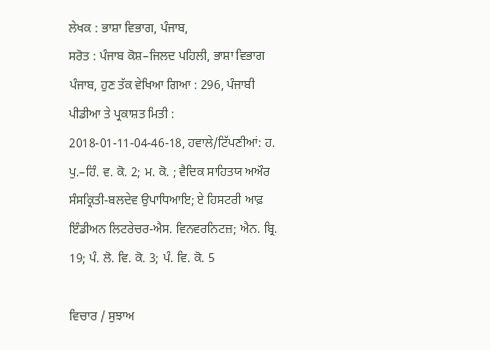ਲੇਖਕ : ਭਾਸ਼ਾ ਵਿਭਾਗ, ਪੰਜਾਬ,
ਸਰੋਤ : ਪੰਜਾਬ ਕੋਸ਼–ਜਿਲਦ ਪਹਿਲੀ, ਭਾਸ਼ਾ ਵਿਭਾਗ ਪੰਜਾਬ, ਹੁਣ ਤੱਕ ਵੇਖਿਆ ਗਿਆ : 296, ਪੰਜਾਬੀ ਪੀਡੀਆ ਤੇ ਪ੍ਰਕਾਸ਼ਤ ਮਿਤੀ : 2018-01-11-04-46-18, ਹਵਾਲੇ/ਟਿੱਪਣੀਆਂ: ਹ. ਪੁ.–ਹਿੰ. ਵ. ਕੋ. 2; ਮ. ਕੋ. ; ਵੈਦਿਕ ਸਾਹਿਤਯ ਅਔਰ ਸੰਸਕ੍ਰਿਤੀ-ਬਲਦੇਵ ਉਪਾਧਿਆਇ; ਏ ਹਿਸਟਰੀ ਆਫ਼ ਇੰਡੀਅਨ ਲਿਟਰੇਚਰ-ਐਸ. ਵਿਨਵਰਨਿਟਜ਼; ਐਨ. ਬ੍ਰਿ. 19; ਪੰ. ਲੋ. ਵਿ. ਕੋ. 3; ਪੰ. ਵਿ. ਕੋ. 5

ਵਿਚਾਰ / ਸੁਝਾਅ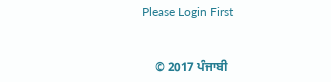Please Login First


    © 2017 ਪੰਜਾਬੀ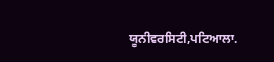ਯੂਨੀਵਰਸਿਟੀ,ਪਟਿਆਲਾ.